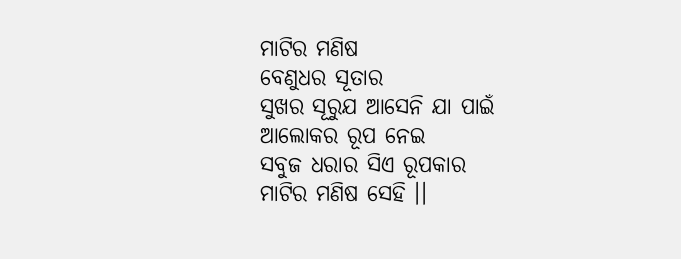ମାଟିର ମଣିଷ
ବେଣୁଧର ସୂତାର
ସୁଖର ସୂରୁଯ ଆସେନି ଯା ପାଇଁ
ଆଲୋକର ରୂପ ନେଇ
ସବୁଜ ଧରାର ସିଏ ରୂପକାର
ମାଟିର ମଣିଷ ସେହି ।।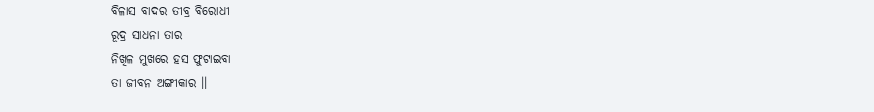ବିଳାସ ବାଦର ତୀବ୍ର ବିରୋଧୀ
ରୂଦ୍ର ସାଧନା ତାର
ନିଖିଳ ମୁଖରେ ହସ ଫୁଟାଇବା
ତା ଜୀବନ ଅଙ୍ଗୀକାର ।।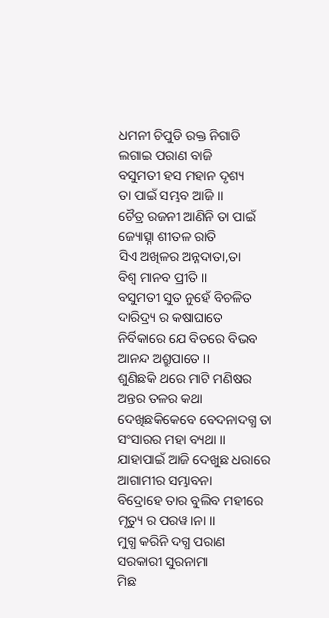ଧମନୀ ଚିପୁଡି ରକ୍ତ ନିଗାଡି
ଲଗାଇ ପରାଣ ବାଜି
ବସୁମତୀ ହସ ମହାନ ଦୃଶ୍ୟ
ତା ପାଇଁ ସମ୍ଭବ ଆଜି ।।
ଚୈତ୍ର ରଜନୀ ଆଣିନି ତା ପାଇଁ
ଜ୍ୟୋତ୍ସ୍ନା ଶୀତଳ ରାତି
ସିଏ ଅଖିଳର ଅନ୍ନଦାତା,ତା
ବିଶ୍ବ ମାନବ ପ୍ରୀତି ।।
ବସୁମତୀ ସୁତ ନୁହେଁ ବିଚଳିତ
ଦାରିଦ୍ର୍ୟ ର କଷାଘାତେ
ନିର୍ବିକାରେ ଯେ ବିତରେ ବିଭବ
ଆନନ୍ଦ ଅଶ୍ରୁପାତେ ।।
ଶୁଣିଛକି ଥରେ ମାଟି ମଣିଷର
ଅନ୍ତର ତଳର କଥା
ଦେଖିଛକିକେବେ ବେଦନାଦଗ୍ଧ ତା
ସଂସାରର ମହା ବ୍ୟଥା ।।
ଯାହାପାଇଁ ଆଜି ଦେଖୁଛ ଧରାରେ
ଆଗାମୀର ସମ୍ଭାବନା
ବିଦ୍ରୋହେ ତାର ବୁଲିବ ମହୀରେ
ମୃତ୍ୟୁ ର ପରୱ।ନା ।।
ମୁଗ୍ଧ କରିନି ଦଗ୍ଧ ପରାଣ
ସରକାରୀ ସୁରନାମା
ମିଛ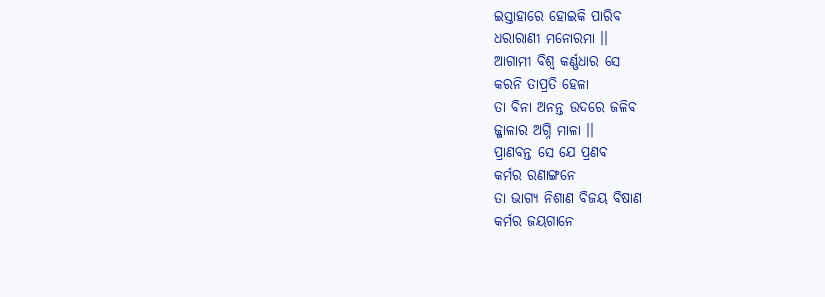ଇସ୍ତାହାରେ ହୋଇକି ପାରିବ
ଧରାରାଣୀ ମନୋରମା ।।
ଆଗାମୀ ବିଶ୍ବ କର୍ଣ୍ଣଧାର ସେ
କରନି ତାପ୍ରତି ହେଳା
ତା ବିନା ଅନନ୍ତ ଉଦରେ ଜଳିବ
ଜ୍ଜାଳାର ଅଗ୍ନି ମାଳା ।।
ପ୍ରାଣବନ୍ତ ସେ ଯେ ପ୍ରଣବ
କର୍ମର ରଣାଙ୍ଗନେ
ତା ଭାଗ୍ୟ ନିଶାଣ ବିଜୟ ବିଷାଣ
କର୍ମର ଜୟଗାନେ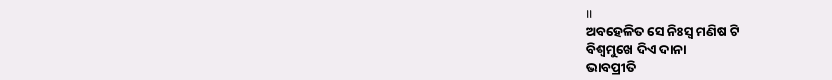।।
ଅବହେଳିତ ସେ ନିଃସ୍ବ ମଣିଷ ଟି
ବିଶ୍ବମୁଖେ ଦିଏ ଦାନା
ଭାବପ୍ରୀତି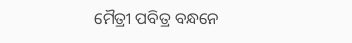ମୈତ୍ରୀ ପବିତ୍ର ବନ୍ଧନେ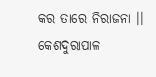କର ତାରେ ନିରାଜନା ।।
କେଶଦୁରାପାଳ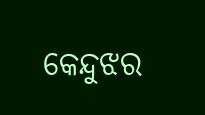କେନ୍ଦୁଝର